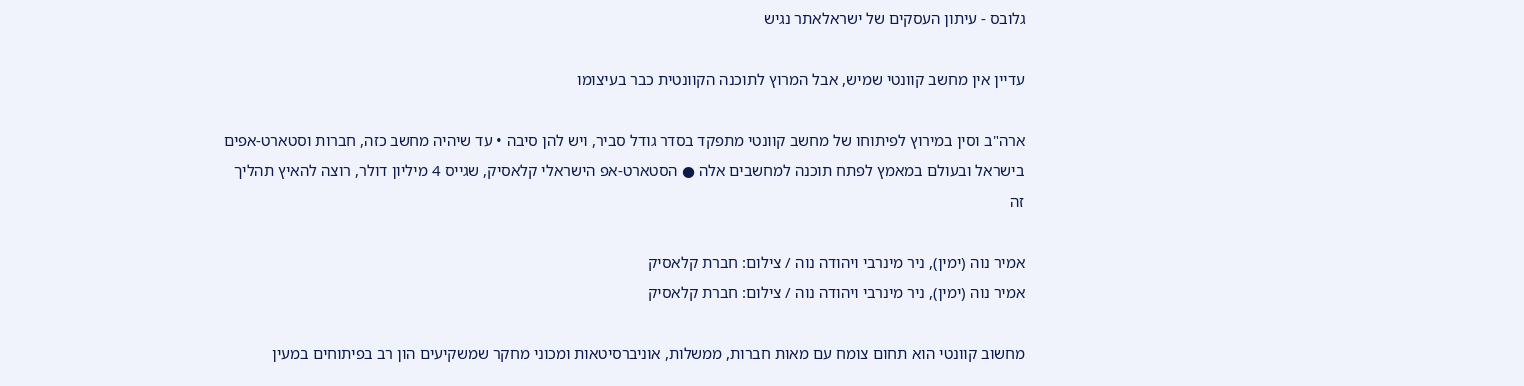גלובס - עיתון העסקים של ישראלאתר נגיש

עדיין אין מחשב קוונטי שמיש, אבל המרוץ לתוכנה הקוונטית כבר בעיצומו

ארה"ב וסין במירוץ לפיתוחו של מחשב קוונטי מתפקד בסדר גודל סביר, ויש להן סיבה • עד שיהיה מחשב כזה, חברות וסטארט-אפים בישראל ובעולם במאמץ לפתח תוכנה למחשבים אלה ● הסטארט-אפ הישראלי קלאסיק, שגייס 4 מיליון דולר, רוצה להאיץ תהליך זה

אמיר נוה (ימין), ניר מינרבי ויהודה נוה / צילום: חברת קלאסיק
אמיר נוה (ימין), ניר מינרבי ויהודה נוה / צילום: חברת קלאסיק

מחשוב קוונטי הוא תחום צומח עם מאות חברות, ממשלות, אוניברסיטאות ומכוני מחקר שמשקיעים הון רב בפיתוחים במעין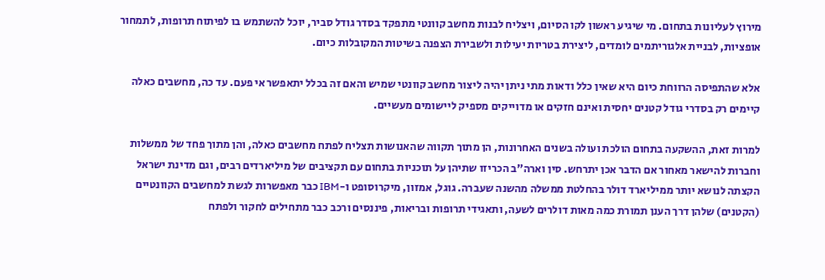מירוץ לעליונות בתחום. מי שיגיע ראשון לקו הסיום, ויצליח לבנות מחשב קוונטי מתפקד בסדר גודל סביר, יוכל להשתמש בו לפיתוח תרופות, לתמחור אופציות, לבניית אלגוריתמים לומדים, ליצירת בטריות יעילות ולשבירת הצפנה בשיטות המקובלות כיום.

אלא שהתפיסה הרווחת כיום היא שאין כלל ודאות מתי ניתן יהיה ליצור מחשב קוונטי שמיש והאם זה בכלל יתאפשר אי פעם. עד כה, מחשבים כאלה קיימים רק בסדרי גודל קטנים יחסית ואינם חזקים או מדוייקים מספיק ליישומים מעשיים.

למרות זאת, ההשקעה בתחום הולכת ועולה בשנים האחרונות, הן מתוך תקווה שהאנושות תצליח לפתח מחשבים כאלה, והן מתוך פחד של ממשלות וחברות להישאר מאחור אם הדבר אכן יתרחש. סין וארה"ב הכריזו שתיהן על תוכניות בתחום עם תקציבים של מיליארדים רבים, וגם מדינת ישראל הקצתה לנושא יותר ממיליארד דולר בהחלטת ממשלה מהשנה שעברה. גוגל, אמזון, מיקרוסופט ו-IBM כבר מאפשרות לגשת למחשבים הקוונטיים (הקטנים) שלהן דרך הענן תמורת כמה מאות דולרים לשעה, ותאגידי תרופות ובריאות, פיננסים ורכב כבר מתחילים לחקור ולפתח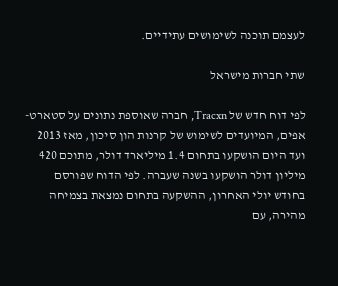לעצמם תוכנה לשימושים עתידיים.

שתי חברות מישראל

לפי דוח חדש של Tracxn, חברה שאוספת נתונים על סטארט-אפים, המיועדים לשימוש של קרנות הון סיכון, מאז 2013 ועד היום הושקעו בתחום 1.4 מיליארד דולר, מתוכם 420 מיליון דולר הושקעו בשנה שעברה. לפי הדוח שפורסם בחודש יולי האחרון, ההשקעה בתחום נמצאת בצמיחה מהירה, עם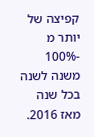קפיצה של יותר מ -100% משנה לשנה בכל שנה מאז 2016.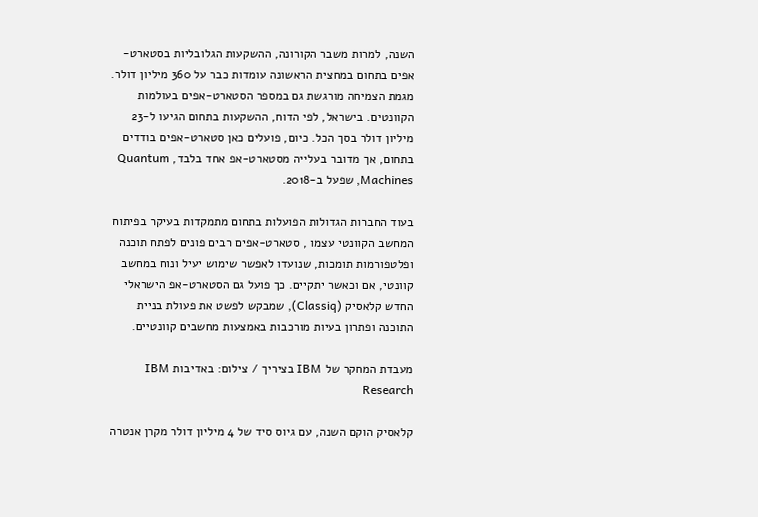השנה, למרות משבר הקורונה, ההשקעות הגלובליות בסטארט-אפים בתחום במחצית הראשונה עומדות כבר על 360 מיליון דולר. מגמת הצמיחה מורגשת גם במספר הסטארט-אפים בעולמות הקוונטים. בישראל, לפי הדוח, ההשקעות בתחום הגיעו ל-23 מיליון דולר בסך הכל. כיום, פועלים כאן סטארט-אפים בודדים בתחום, אך מדובר בעלייה מסטארט-אפ אחד בלבד, Quantum Machines, שפעל ב-2018.

בעוד החברות הגדולות הפועלות בתחום מתמקדות בעיקר בפיתוח המחשב הקוונטי עצמו , סטארט-אפים רבים פונים לפתח תוכנה ופלטפורמות תומכות, שנועדו לאפשר שימוש יעיל ונוח במחשב קוונטי, אם וכאשר יתקיים. כך פועל גם הסטארט-אפ הישראלי החדש קלאסיק (Classiq), שמבקש לפשט את פעולת בניית התוכנה ופתרון בעיות מורכבות באמצעות מחשבים קוונטיים.

מעבדת המחקר של IBM בציריך / צילום: באדיבות IBM Research

קלאסיק הוקם השנה, עם גיוס סיד של 4 מיליון דולר מקרן אנטרה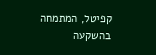קפיטל, המתמחה בהשקעה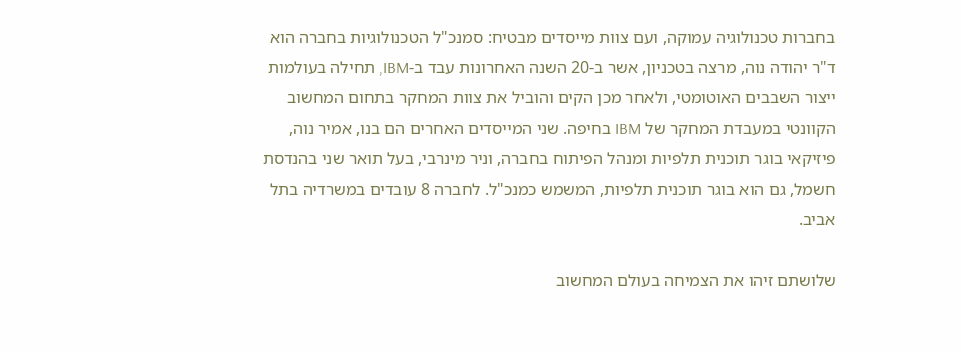בחברות טכנולוגיה עמוקה, ועם צוות מייסדים מבטיח: סמנכ"ל הטכנולוגיות בחברה הוא ד"ר יהודה נוה, מרצה בטכניון, אשר ב-20 השנה האחרונות עבד ב-IBM, תחילה בעולמות ייצור השבבים האוטומטי, ולאחר מכן הקים והוביל את צוות המחקר בתחום המחשוב הקוונטי במעבדת המחקר של IBM בחיפה. שני המייסדים האחרים הם בנו, אמיר נוה, פיזיקאי בוגר תוכנית תלפיות ומנהל הפיתוח בחברה, וניר מינרבי, בעל תואר שני בהנדסת חשמל, גם הוא בוגר תוכנית תלפיות, המשמש כמנכ"ל. לחברה 8 עובדים במשרדיה בתל אביב.

שלושתם זיהו את הצמיחה בעולם המחשוב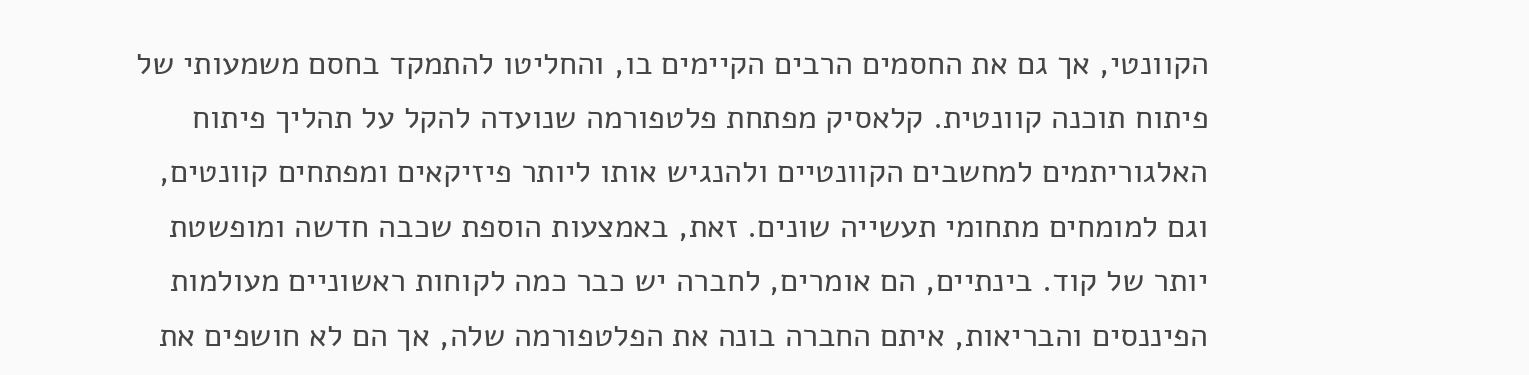הקוונטי, אך גם את החסמים הרבים הקיימים בו, והחליטו להתמקד בחסם משמעותי של פיתוח תוכנה קוונטית. קלאסיק מפתחת פלטפורמה שנועדה להקל על תהליך פיתוח האלגוריתמים למחשבים הקוונטיים ולהנגיש אותו ליותר פיזיקאים ומפתחים קוונטים, וגם למומחים מתחומי תעשייה שונים. זאת, באמצעות הוספת שכבה חדשה ומופשטת יותר של קוד. בינתיים, הם אומרים, לחברה יש כבר כמה לקוחות ראשוניים מעולמות הפיננסים והבריאות, איתם החברה בונה את הפלטפורמה שלה, אך הם לא חושפים את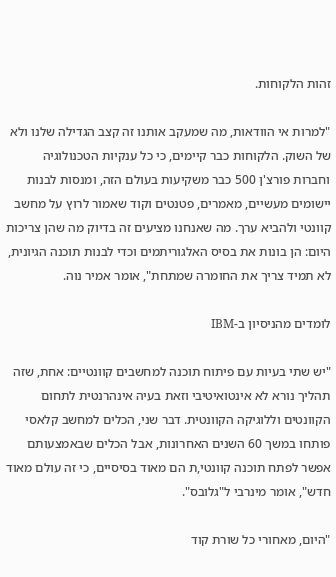זהות הלקוחות.

"למרות אי הוודאות, מה שמעקב אותנו זה קצב הגדילה שלנו ולא של השוק. הלקוחות כבר קיימים, כי כל ענקיות הטכנולוגיה וחברות פורצ'ן 500 כבר משקיעות בעולם הזה, ומנסות לבנות יישומים מעשיים, מאמרים, פטנטים וקוד שאמור לרוץ על מחשב קוונטי ולהביא ערך. מה שאנחנו מציעים זה בדיוק מה שהן צריכות היום: הן בונות את בסיס האלגוריתמים וכדי לבנות תוכנה הגיונית, לא תמיד צריך את החומרה שמתחת", אומר אמיר נוה.

לומדים מהניסיון ב-IBM

"יש שתי בעיות עם פיתוח תוכנה למחשבים קוונטיים: אחת, שזה תהליך נורא לא אינטואיטיבי וזאת בעיה אינהרנטית לתחום הקוונטים וללוגיקה הקוונטית. דבר שני, הכלים למחשב קלאסי פותחו במשך 60 השנים האחרונות, אבל הכלים שבאמצעותם אפשר לפתח תוכנה קוונטי,ת הם מאוד בסיסיים, כי זה עולם מאוד חדש", אומר מינרבי ל"גלובס".

"היום, מאחורי כל שורת קוד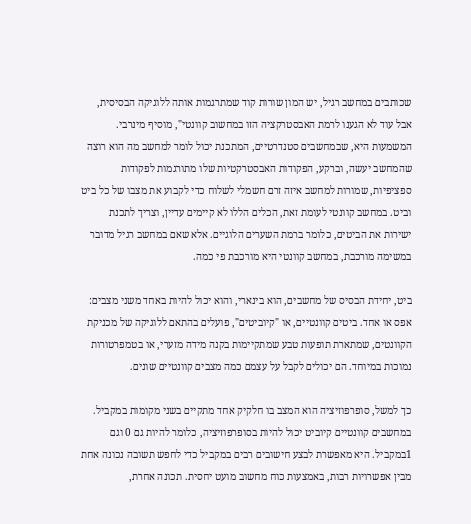שכותבים במחשב רגיל, יש המון שורות קוד שמתרגמות אותה ללוגיקה הבסיסית, אבל עוד לא הגענו לרמת האבסטרקציה הזו במחשוב קוונטי", מוסיף מינרבי. המשמעות היא, שבמחשבים סטנדרטיים, המתכנת יכול לומר למחשב מה הוא רוצה שהמחשב יעשה, וברקע, הפקודות האבסטרקטיות שלו מתורגמות לפקודות ספציפיות, שמורות למחשב איזה זרם חשמלי לשלוח כדי לקבוע את מצבו של כל ביט וביט. במחשב קוונטי לעומת זאת, הכלים הללו לא קיימים עדיין, וצריך לתכנת ישירות את הביטים, כלומר ברמת השערים הלוגיים. אלא שאם במחשב רגיל מדובר במשימה מורכבת, במחשב קוונטי היא מורכבת פי כמה.

ביט, יחידת הבסיס של מחשבים, הוא בינארי, והוא יכול להיות באחד משני מצבים: אפס או אחד. ביטים קוונטיים, או "קיוביטים", פועלים בהתאם ללוגיקה של מכניקת הקוונטים, שמתארת תופעות טבע שמתקיימות בקנה מידה מזערי, או בטמפרטורות נמוכות במיוחד. הם יכולים לקבל על עצמם כמה מצבים קוונטיים שונים.

כך למשל, סופרפוזיציה הוא המצב בו חלקיק אחד מתקיים בשני מקומות במקביל. במחשבים קוונטיים קיוביט יכול להיות בסופרפוזיציה, כלומר להיות גם 0 וגם 1במקביל. היא מאפשרת לבצע חישובים רבים במקביל כדי לחפש תשובה נכונה אחת מבין אפשרויות רבות, באמצעות כוח מחשוב מועט יחסית. תכונה אחרת,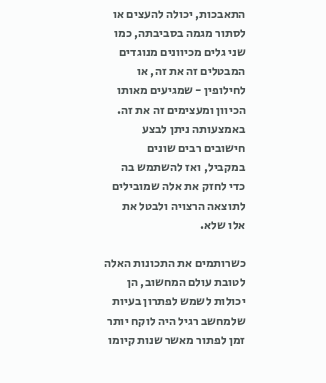התאבכות, יכולה להעצים או לסתור מגמה בסביבתה, כמו שני גלים מכיוונים מנוגדים המבטלים זה את זה, או לחילופין - שמגיעים מאותו הכיוון ומעצימים זה את זה. באמצעותה ניתן לבצע חישובים רבים שונים במקביל, ואז להשתמש בה כדי לחזק את אלה שמובילים לתוצאה הרצויה ולבטל את אלו שלא.

כשרותמים את התכונות האלה לטובת עולם המחשוב, הן יכולות לשמש לפתרון בעיות שלמחשב רגיל היה לוקח יותר זמן לפתור מאשר שנות קיומו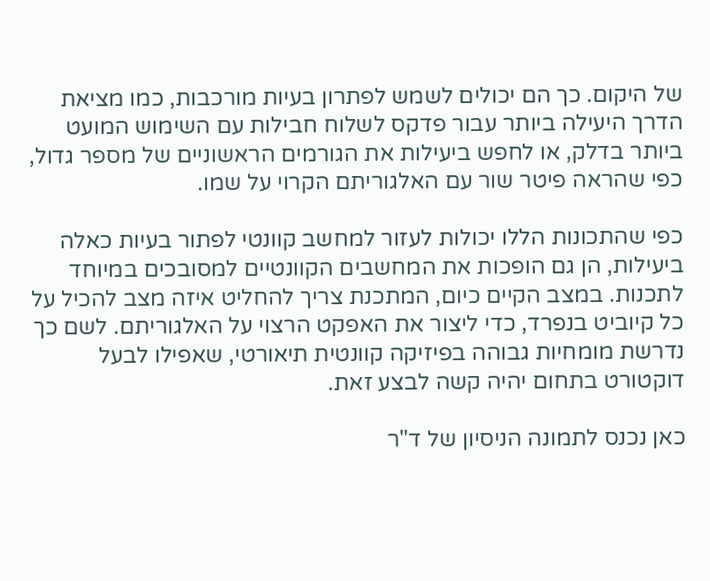של היקום. כך הם יכולים לשמש לפתרון בעיות מורכבות, כמו מציאת הדרך היעילה ביותר עבור פדקס לשלוח חבילות עם השימוש המועט ביותר בדלק, או לחפש ביעילות את הגורמים הראשוניים של מספר גדול, כפי שהראה פיטר שור עם האלגוריתם הקרוי על שמו.

כפי שהתכונות הללו יכולות לעזור למחשב קוונטי לפתור בעיות כאלה ביעילות, הן גם הופכות את המחשבים הקוונטיים למסובכים במיוחד לתכנות. במצב הקיים כיום, המתכנת צריך להחליט איזה מצב להכיל על כל קיוביט בנפרד, כדי ליצור את האפקט הרצוי על האלגוריתם. לשם כך נדרשת מומחיות גבוהה בפיזיקה קוונטית תיאורטי, שאפילו לבעל דוקטורט בתחום יהיה קשה לבצע זאת.

כאן נכנס לתמונה הניסיון של ד"ר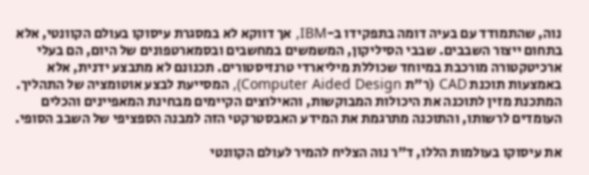נוה, שהתמודד עם בעיה דומה בתפקידו ב-IBM, אך דווקא לא במסגרת עיסוקו בעולם הקוונטי, אלא בתחום ייצור השבבים. שבבי הסיליקון, המשמשים במחשבים ובסמארטפונים של היום, הם בעלי ארכיטקטורה מורכבת במיוחד שכוללת מיליארדי טרנזיסטורים. תכנונם לא מתבצע ידנית, אלא באמצעות תוכנת CAD (ר"ת Computer Aided Design), המסייעת לבצע אוטומציה של התהליך. המתכנת מזין לתוכנה את היכולות המבוקשות, והאילוצים הקיימים מבחינת המאפיינים והכלים העומדים לרשותו, והתוכנה מתרגמת את המידע האבסטרקטי הזה למבנה הספציפי של השבב הסופי.

את עיסוקו בעולמות הללו, ד"ר נוה הצליח להמיר לעולם הקוונטי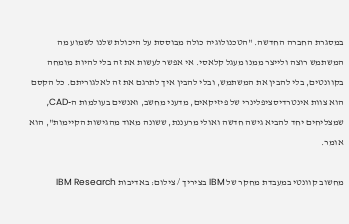במסגרת החברה החדשה. "הטכנולוגיה כולה מבוססת על היכולת שלנו לשמוע מה המשתמש רוצה ולייצר ממנו מעגל קלאסי. אי אפשר לעשות את זה בלי להיות מומחה בקוונטים, בלי להבין את המשתמש, ובלי להבין איך לתרגם את זה לאלגוריתם. כל הקסם הוא צוות אינטרדיסציפלינרי של פיזיקאים, מדעני מחשב, ואנשים בעולמות ה-CAD, שמצליחים יחד להביא גישה חדשה ואולי מרעננת, ששונה מאוד מהגישות הקיימות", הוא אומר.

מחשוב קוונטי במעבדת מחקר של IBM בציריך / צילום: באדיבות IBM Research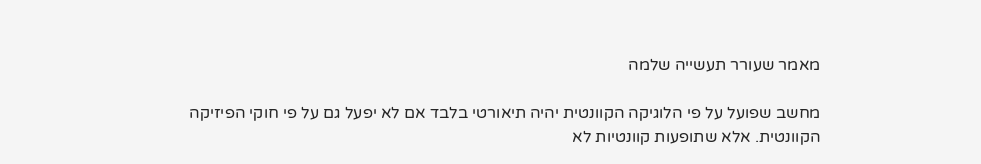מאמר שעורר תעשייה שלמה

מחשב שפועל על פי הלוגיקה הקוונטית יהיה תיאורטי בלבד אם לא יפעל גם על פי חוקי הפיזיקה הקוונטית. אלא שתופעות קוונטיות לא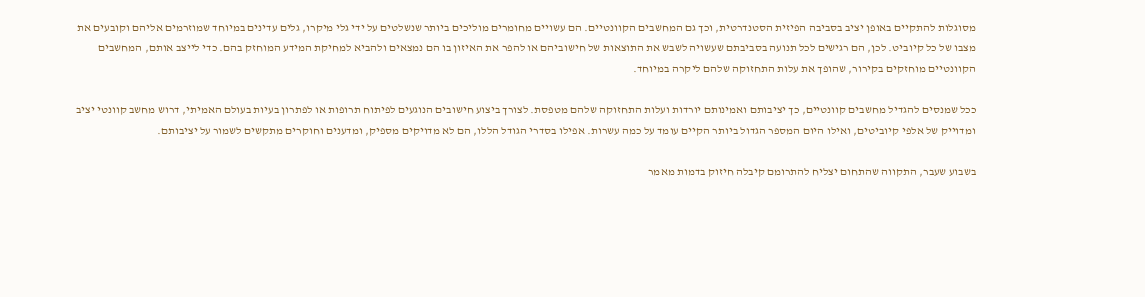מסוגלות להתקיים באופן יציב בסביבה הפיזית הסטנדרטית, וכך גם המחשבים הקוונטיים. הם עשויים מחומרים מוליכים ביותר שנשלטים על ידי גלי מיקרו, גלים עדינים במיוחד שמוזרמים אליהם וקובעים את מצבו של כל קיוביט. לכן, הם רגישים לכל תנועה בסביבתם שעשויה לשבש את התוצאות של חישוביהם או להפר את האיזון בו הם נמצאים ולהביא למחיקת המידע המוחזק בהם. כדי לייצב אותם, המחשבים הקוונטיים מוחזקים בקירור, שהופך את עלות התחזוקה שלהם ליקרה במיוחד.

ככל שמנסים להגדיל מחשבים קוונטיים, כך יציבותם ואמינותם יורדות ועלות התחזוקה שלהם מטפסת. לצורך ביצוע חישובים הנוגעים לפיתוח תרופות או לפתרון בעיות בעולם האמיתי, דרוש מחשב קוונטי יציב ומדוייק של אלפי קיוביטים, ואילו היום המספר הגדול ביותר הקיים עומד על כמה עשרות. אפילו בסדרי הגודל הללו, הם לא מדויקים מספיק, ומדענים וחוקרים מתקשים לשמור על יציבותם.

בשבוע שעבר, התקווה שהתחום יצליח להתרומם קיבלה חיזוק בדמות מאמר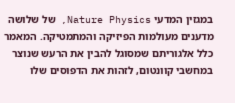במגזין המדעי Nature Physics, של שלושה מדענים מעולמות הפיזיקה והמתמטיקה. המאמר כלל אלגוריתם שמסוגל להבין את הרעש שנוצר במחשבי קוונטום, לזהות את הדפוסים שלו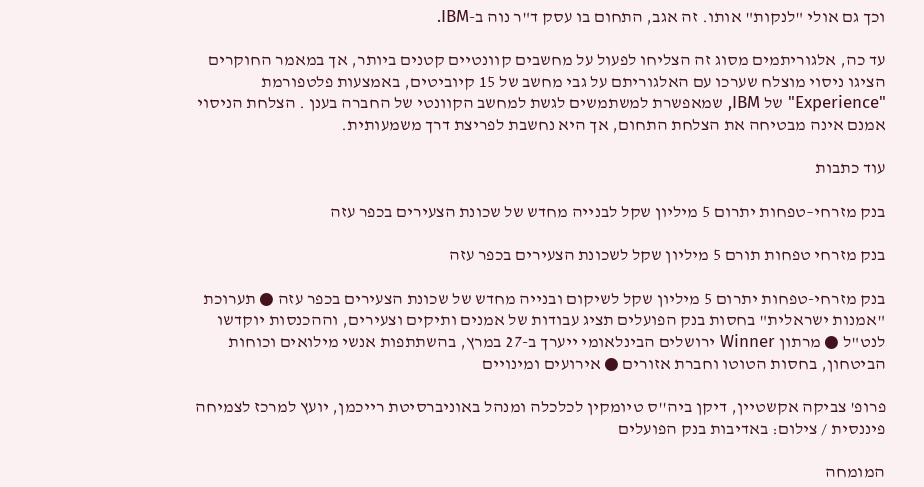וכך גם אולי "לנקות" אותו. זה אגב, התחום בו עסק ד"ר נוה ב-IBM.

עד כה, אלגוריתמים מסוג זה הצליחו לפעול על מחשבים קוונטיים קטנים ביותר, אך במאמר החוקרים הציגו ניסוי מוצלח שערכו עם האלגוריתם על גבי מחשב של 15 קיוביטים, באמצעות פלטפורמת "Experience" של IBM, שמאפשרת למשתמשים לגשת למחשב הקוונטי של החברה בענן . הצלחת הניסוי אמנם אינה מבטיחה את הצלחת התחום, אך היא נחשבת לפריצת דרך משמעותית.

עוד כתבות

בנק מזרחי–טפחות יתרום 5 מיליון שקל לבנייה מחדש של שכונת הצעירים בכפר עזה

בנק מזרחי טפחות תורם 5 מיליון שקל לשכונת הצעירים בכפר עזה

בנק מזרחי-טפחות יתרום 5 מיליון שקל לשיקום ובנייה מחדש של שכונת הצעירים בכפר עזה ● תערוכת "אמנות ישראלית" בחסות בנק הפועלים תציג עבודות של אמנים ותיקים וצעירים, וההכנסות יוקדשו לנט"ל ● מרתון Winner ירושלים הבינלאומי ייערך ב-27 במרץ, בהשתתפות אנשי מילואים וכוחות הביטחון, בחסות הטוטו וחברת אזורים ● אירועים ומינויים

פרופ' צביקה אקשטיין, דיקן ביה''ס טיומקין לכלכלה ומנהל באוניברסיטת רייכמן, יועץ למרכז לצמיחה פיננסית / צילום: באדיבות בנק הפועלים

המומחה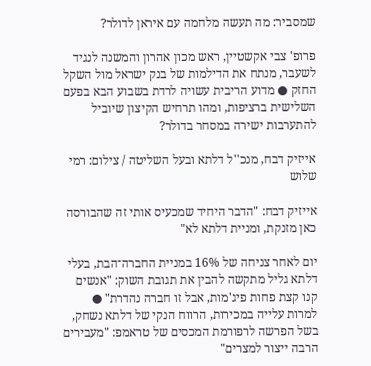שמסביר: מה תעשה מלחמה עם איראן לדולר?

פרופ' צבי אקשטיין, ראש מכון אהרון והמשנה לנגיד לשעבר, מנתח את הדילמות של בנק ישראל מול השקל החזק ● מדוע הריבית עשויה לרדת בשבוע הבא בפעם השלישית ברציפות, ומהו תרחיש הקיצון שיוביל להתערבות ישירה במסחר בדולר?

אייזיק דבח, מנכ''ל דלתא ובעל השליטה / צילום: רמי שלוש

אייזיק דבח: "הדבר היחיד שמכעיס אותי זה שהבורסה כאן מזנקת, ומניית דלתא לא"

יום לאחר צניחה של 16% במניית החברה־הבת, בעלי דלתא גליל מתקשה להבין את תגובת השוק: "אנשים קנו קצת פחות פיג'מות, אבל זו חברה נהדרת" ● למרות עלייה במכירות, הרווח הנקי של דלתא נשחק, בשל הפרשה לרפורמת המכסים של טראמפ: "מעבירים הרבה ייצור למצרים"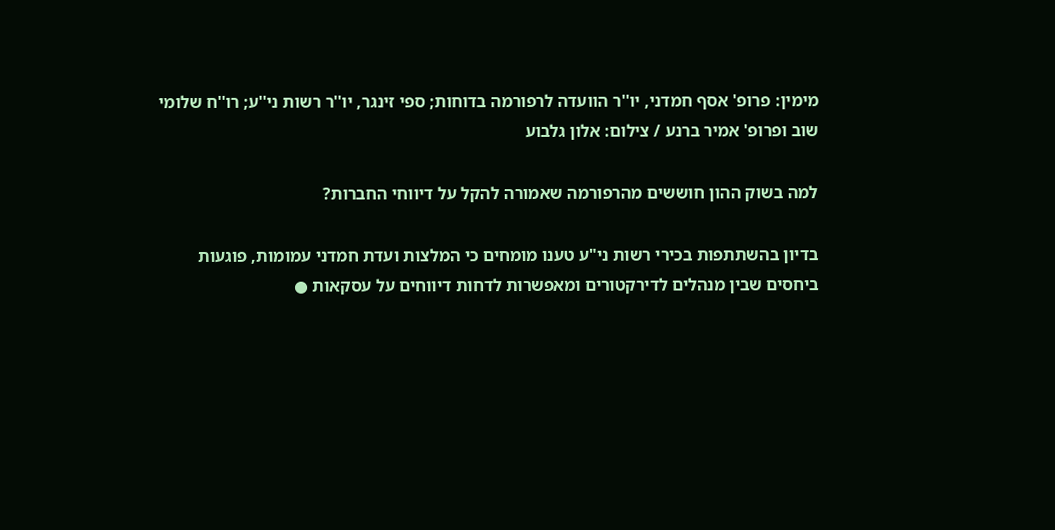מימין: פרופ' אסף חמדני, יו''ר הוועדה לרפורמה בדוחות; ספי זינגר, יו''ר רשות ני''ע; רו''ח שלומי שוב ופרופ' אמיר ברנע / צילום: אלון גלבוע

למה בשוק ההון חוששים מהרפורמה שאמורה להקל על דיווחי החברות?

בדיון בהשתתפות בכירי רשות ני"ע טענו מומחים כי המלצות ועדת חמדני עמומות, פוגעות ביחסים שבין מנהלים לדירקטורים ומאפשרות לדחות דיווחים על עסקאות ●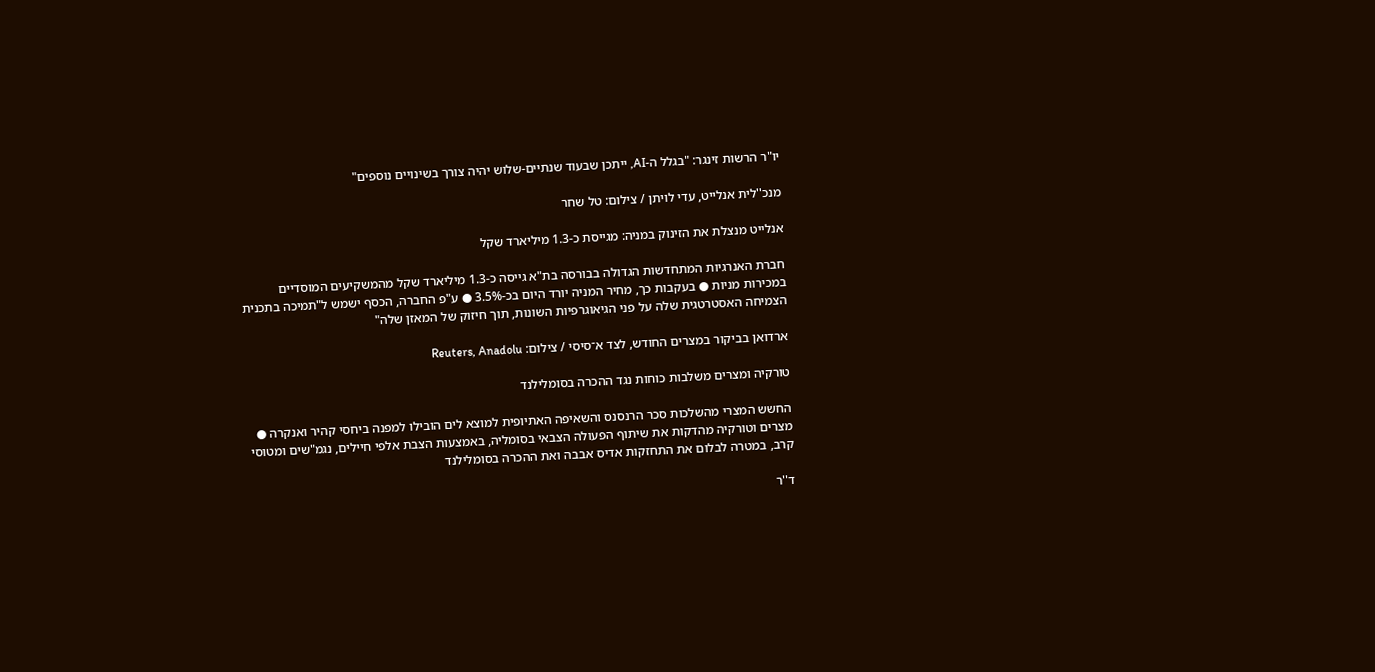יו"ר הרשות זינגר: "בגלל ה-AI, ייתכן שבעוד שנתיים-שלוש יהיה צורך בשינויים נוספים"

מנכ''לית אנלייט, עדי לויתן / צילום: טל שחר

אנלייט מנצלת את הזינוק במניה: מגייסת כ-1.3 מיליארד שקל

חברת האנרגיות המתחדשות הגדולה בבורסה בת"א גייסה כ-1.3 מיליארד שקל מהמשקיעים המוסדיים במכירות מניות ● בעקבות כך, מחיר המניה יורד היום בכ-3.5% ● ע"פ החברה, הכסף ישמש ל"תמיכה בתכנית הצמיחה האסטרטגית שלה על פני הגיאוגרפיות השונות, תוך חיזוק של המאזן שלה"

ארדואן בביקור במצרים החודש, לצד א־סיסי / צילום: Reuters, Anadolu

טורקיה ומצרים משלבות כוחות נגד ההכרה בסומלילנד

החשש המצרי מהשלכות סכר הרנסנס והשאיפה האתיופית למוצא לים הובילו למפנה ביחסי קהיר ואנקרה ● מצרים וטורקיה מהדקות את שיתוף הפעולה הצבאי בסומליה, באמצעות הצבת אלפי חיילים, נגמ"שים ומטוסי קרב, במטרה לבלום את התחזקות אדיס אבבה ואת ההכרה בסומלילנד

ד''ר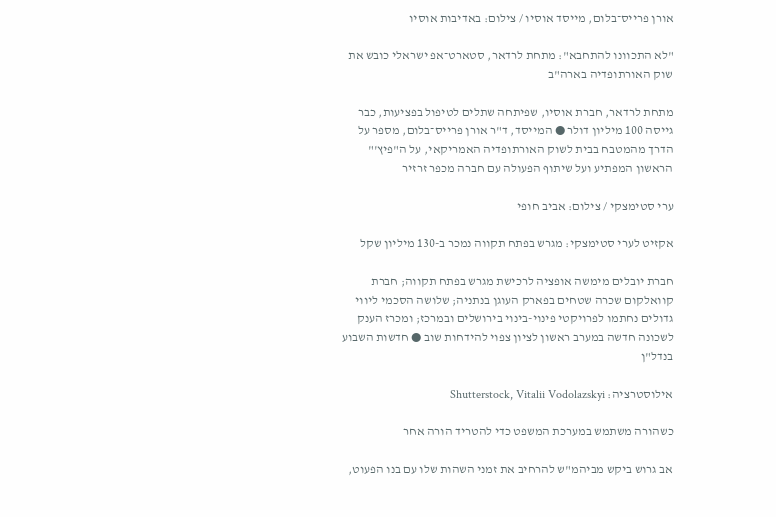אורן פרייס־בלום, מייסד אוסיו / צילום: באדיבות אוסיו

"לא התכוונו להתחבא": מתחת לרדאר, סטארט־אפ ישראלי כובש את שוק האורתופדיה בארה"ב

מתחת לרדאר, חברת אוסיו, שפיתחה שתלים לטיפול בפציעות, כבר גייסה 100 מיליון דולר ● המייסד, ד"ר אורן פרייס־בלום, מספר על הדרך מהמטבח בבית לשוק האורתופדיה האמריקאי, על ה"פיץ'" הראשון המפתיע ועל שיתוף הפעולה עם חברה מכפר זרזיר

ערי סטימצקי / צילום: אביב חופי

אקזיט לערי סטימצקי: מגרש בפתח תקווה נמכר ב-130 מיליון שקל

חברת יובלים מימשה אופציה לרכישת מגרש בפתח תקווה; חברת קוואלקום שכרה שטחים בפארק העוגן בנתניה; שלושה הסכמי ליווי גדולים נחתמו לפרויקטי פינוי-בינוי בירושלים ובמרכז; ומכרז הענק לשכונה חדשה במערב ראשון לציון צפוי להידחות שוב ● חדשות השבוע בנדל"ן

אילוסטרציה: Shutterstock, Vitalii Vodolazskyi

כשהורה משתמש במערכת המשפט כדי להטריד הורה אחר

אב גרוש ביקש מביהמ"ש להרחיב את זמני השהות שלו עם בנו הפעוט,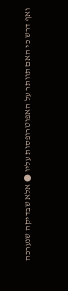ואף דרש כי האם תוותר על האפוטרופסות עליו ● אלא שבדיקה שנערכה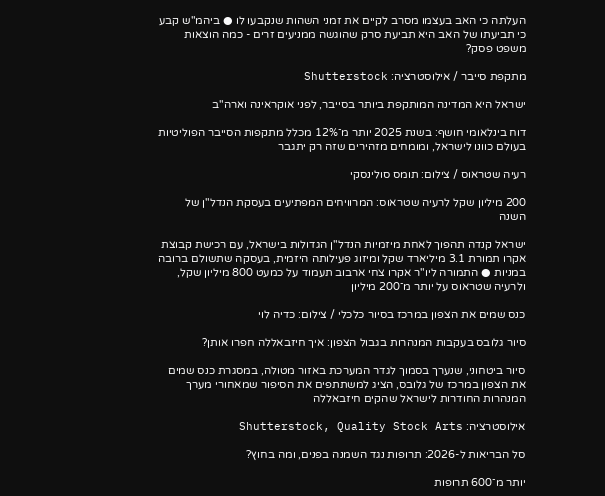העלתה כי האב בעצמו מסרב לקיים את זמני השהות שנקבעו לו ● ביהמ"ש קבע כי תביעתו של האב היא תביעת סרק שהוגשה ממניעים זרים - כמה הוצאות משפט פסק?

מתקפת סייבר / אילוסטרציה: Shutterstock

ישראל היא המדינה המותקפת ביותר בסייבר, לפני אוקראינה וארה"ב

דוח בינלאומי חושף: בשנת 2025 יותר מ־12% מכלל מתקפות הסייבר הפוליטיות בעולם כוונו לישראל, ומומחים מזהירים שזה רק יתגבר

רעיה שטראוס / צילום: תומס סולינסקי

200 מיליון שקל לרעיה שטראוס: המרוויחים המפתיעים בעסקת הנדל"ן של השנה

ישראל קנדה תהפוך לאחת מיזמיות הנדל"ן הגדולות בישראל, עם רכישת קבוצת אקרו תמורת 3.1 מיליארד שקל ומיזוג פעילותה היזמית, בעסקה שתשולם ברובה במניות ● התמורה ליו"ר אקרו צחי ארבוב תעמוד על כמעט 800 מיליון שקל, ולרעיה שטראוס על יותר מ־200 מיליון

כנס שמים את הצפון במרכז בסיור כלכלי / צילום: כדיה לוי

סיור גלובס בעקבות המנהרות בגבול הצפון: איך חיזבאללה חפרו אותן?

סיור ביטחוני, שנערך בסמוך לגדר המערכת באזור מטולה, במסגרת כנס שמים את הצפון במרכז של גלובס, הציג למשתתפים את הסיפור שמאחורי מערך המנהרות החודרות לישראל שהקים חיזבאללה

אילוסטרציה: Shutterstock, Quality Stock Arts

סל הבריאות ל-2026: תרופות נגד השמנה בפנים, ומה בחוץ?

יותר מ־600 תרופות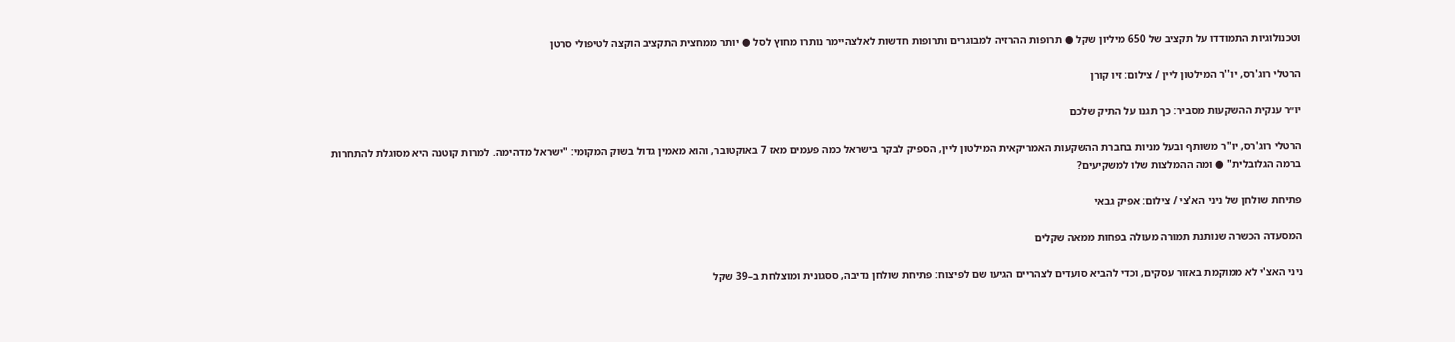וטכנולוגיות התמודדו על תקציב של 650 מיליון שקל ● תרופות ההרזיה למבוגרים ותרופות חדשות לאלצהיימר נותרו מחוץ לסל ● יותר ממחצית התקציב הוקצה לטיפולי סרטן

הרטלי רוג'רס, יו''ר המילטון ליין / צילום: זיו קורן

יו״ר ענקית ההשקעות מסביר: כך תגנו על התיק שלכם

הרטלי רוג'רס, יו"ר משותף ובעל מניות בחברת ההשקעות האמריקאית המילטון ליין, הספיק לבקר בישראל כמה פעמים מאז 7 באוקטובר, והוא מאמין גדול בשוק המקומי: "ישראל מדהימה. למרות קוטנה היא מסוגלת להתחרות ברמה הגלובלית" ● ומה ההמלצות שלו למשקיעים?

פתיחת שולחן של ניני הא'צי / צילום: אפיק גבאי

המסעדה הכשרה שנותנת תמורה מעולה בפחות ממאה שקלים

ניני האצ'י לא ממוקמת באזור עסקים, וכדי להביא סועדים לצהריים הגיעו שם לפיצוח: פתיחת שולחן נדיבה, ססגונית ומוצלחת ב–39 שקל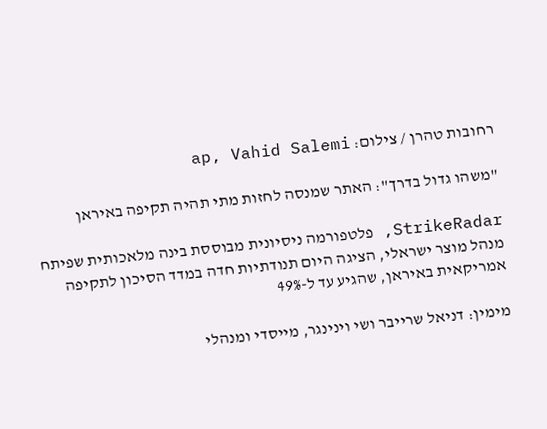רחובות טהרן / צילום: ap, Vahid Salemi

"משהו גדול בדרך": האתר שמנסה לחזות מתי תהיה תקיפה באיראן

StrikeRadar, פלטפורמה ניסיונית מבוססת בינה מלאכותית שפיתח מנהל מוצר ישראלי, הציגה היום תנודתיות חדה במדד הסיכון לתקיפה אמריקאית באיראן, שהגיע עד ל-49%

מימין: דניאל שרייבר ושי וינינגר, מייסדי ומנהלי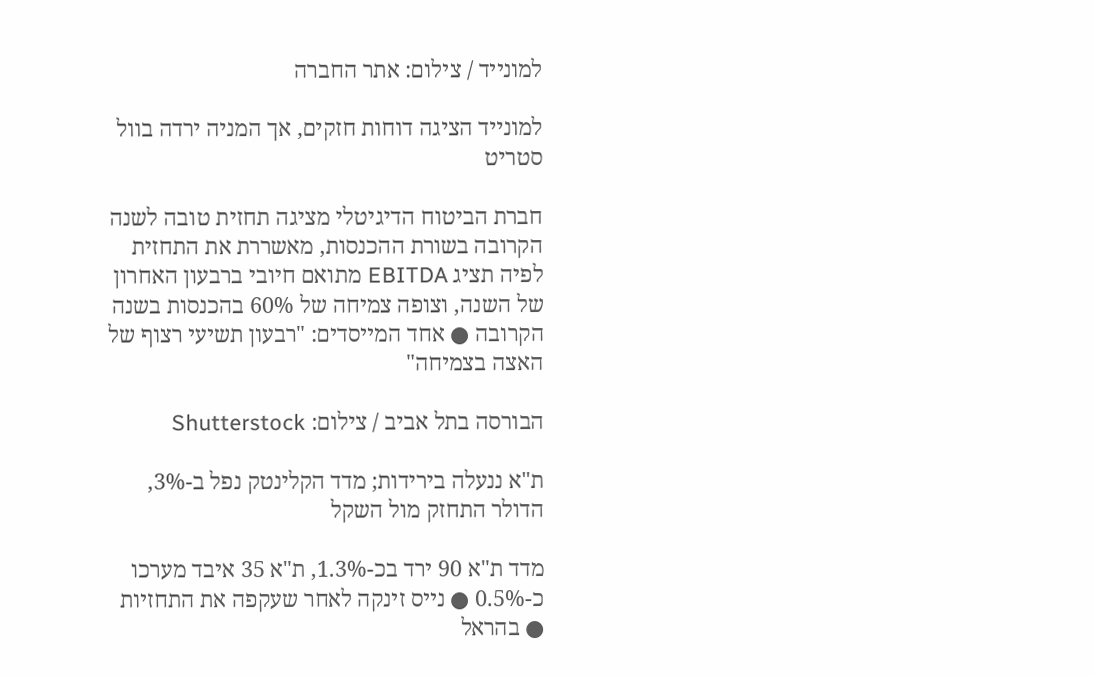למונייד / צילום: אתר החברה

למונייד הציגה דוחות חזקים, אך המניה ירדה בוול סטריט

חברת הביטוח הדיגיטלי מציגה תחזית טובה לשנה הקרובה בשורת ההכנסות, מאשררת את התחזית לפיה תציג EBITDA מתואם חיובי ברבעון האחרון של השנה, וצופה צמיחה של 60% בהכנסות בשנה הקרובה ● אחד המייסדים: "רבעון תשיעי רצוף של האצה בצמיחה"

הבורסה בתל אביב / צילום: Shutterstock

ת"א ננעלה בירידות; מדד הקלינטק נפל ב-3%, הדולר התחזק מול השקל

מדד ת"א 90 ירד בכ-1.3%, ת"א 35 איבד מערכו כ-0.5% ● נייס זינקה לאחר שעקפה את התחזיות ● בהראל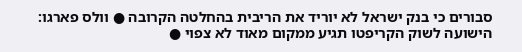סבורים כי בנק ישראל לא יוריד את הריבית בהחלטה הקרובה ● וולס פארגו: הישועה לשוק הקריפטו תגיע ממקום מאוד לא צפוי ●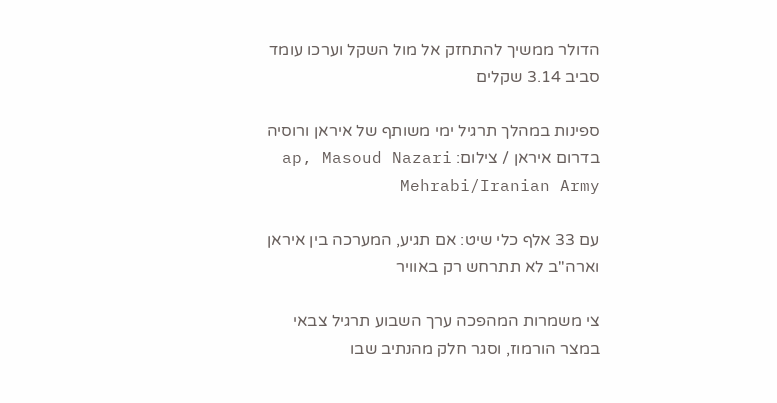הדולר ממשיך להתחזק אל מול השקל וערכו עומד סביב 3.14 שקלים

ספינות במהלך תרגיל ימי משותף של איראן ורוסיה בדרום איראן / צילום: ap, Masoud Nazari Mehrabi/Iranian Army

עם 33 אלף כלי שיט: אם תגיע, המערכה בין איראן וארה"ב לא תתרחש רק באוויר

צי משמרות המהפכה ערך השבוע תרגיל צבאי במצר הורמוז, וסגר חלק מהנתיב שבו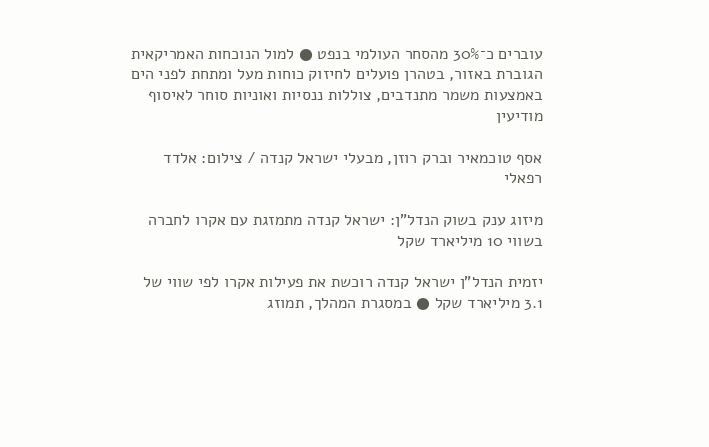עוברים כ־30% מהסחר העולמי בנפט ● למול הנוכחות האמריקאית הגוברת באזור, בטהרן פועלים לחיזוק כוחות מעל ומתחת לפני הים באמצעות משמר מתנדבים, צוללות ננסיות ואוניות סוחר לאיסוף מודיעין

אסף טוכמאיר וברק רוזן, מבעלי ישראל קנדה / צילום: אלדד רפאלי

מיזוג ענק בשוק הנדל"ן: ישראל קנדה מתמזגת עם אקרו לחברה בשווי 10 מיליארד שקל

יזמית הנדל"ן ישראל קנדה רוכשת את פעילות אקרו לפי שווי של 3.1 מיליארד שקל ● במסגרת המהלך, תמוזג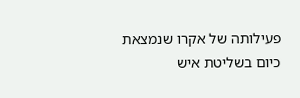פעילותה של אקרו שנמצאת כיום בשליטת איש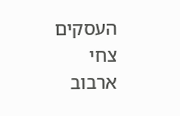העסקים צחי ארבוב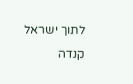לתוך ישראל קנדה